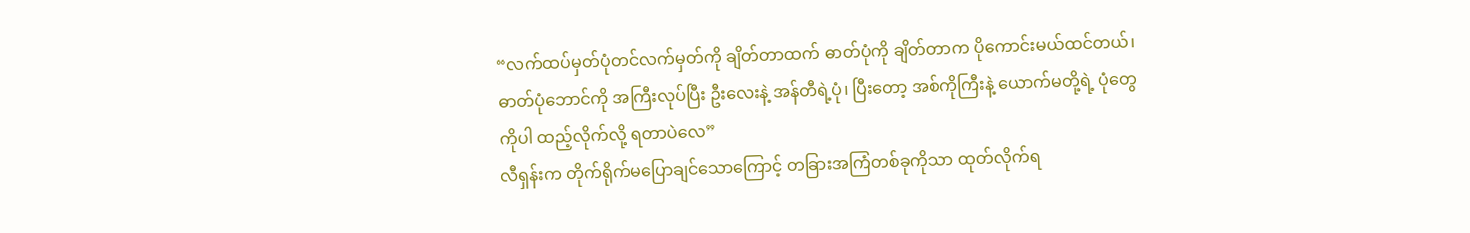“လက်ထပ်မှတ်ပုံတင်လက်မှတ်ကို ချိတ်တာထက် ဓာတ်ပုံကို ချိတ်တာက ပိုကောင်းမယ်ထင်တယ်၊ ဓာတ်ပုံဘောင်ကို အကြီးလုပ်ပြီး ဦးလေးနဲ့ အန်တီရဲ့ပုံ၊ ပြီးတော့ အစ်ကိုကြီးနဲ့ ယောက်မတို့ရဲ့ ပုံတွေကိုပါ ထည့်လိုက်လို့ ရတာပဲလေ”
လီရှန်းက တိုက်ရိုက်မပြောချင်သောကြောင့် တခြားအကြံတစ်ခုကိုသာ ထုတ်လိုက်ရ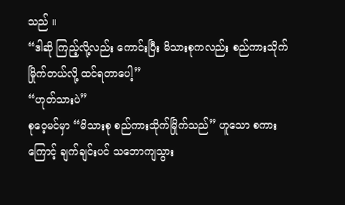သည် ။
“ဒါဆို ကြည့်လို့လည်း ကောင်းပြီး မိသားစုကလည်း စည်ကားသိုက်မြိုက်တယ်လို့ ထင်ရတာပေါ့”
“ဟုတ်သားပဲ”
စုဝေ့မင်မှာ “မိသားစု စည်ကားသိုက်မြိုက်သည်” ဟူသော စကားကြောင့် ချက်ချင်းပင် သဘောကျသွား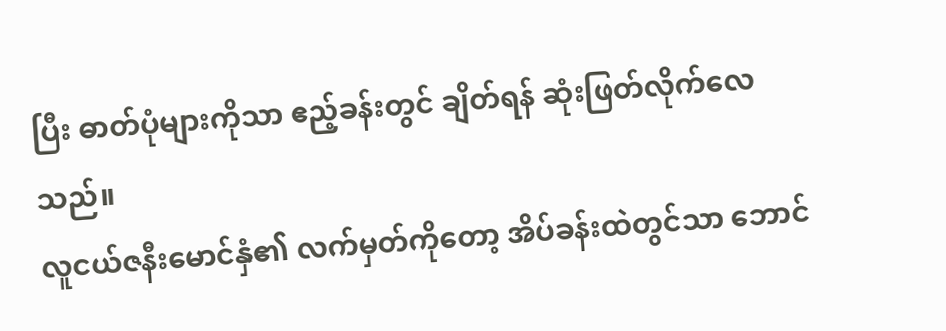ပြီး ဓာတ်ပုံများကိုသာ ဧည့်ခန်းတွင် ချိတ်ရန် ဆုံးဖြတ်လိုက်လေသည်။
လူငယ်ဇနီးမောင်နှံ၏ လက်မှတ်ကိုတော့ အိပ်ခန်းထဲတွင်သာ ဘောင်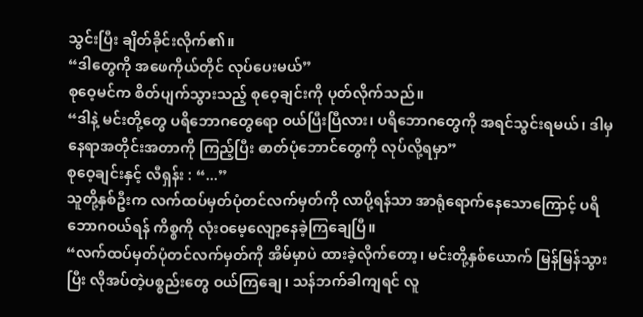သွင်းပြီး ချိတ်ခိုင်းလိုက်၏။
“ဒါတွေကို အဖေကိုယ်တိုင် လုပ်ပေးမယ်”
စုဝေ့မင်က စိတ်ပျက်သွားသည့် စုဝေ့ချင်းကို ပုတ်လိုက်သည်။
“ဒါနဲ့ မင်းတို့တွေ ပရိဘောဂတွေရော ဝယ်ပြီးပြီလား၊ ပရိဘောဂတွေကို အရင်သွင်းရမယ်၊ ဒါမှ နေရာအတိုင်းအတာကို ကြည့်ပြီး ဓာတ်ပုံဘောင်တွေကို လုပ်လို့ရမှာ”
စုဝေ့ချင်းနှင့် လီရှန်း : “...”
သူတို့နှစ်ဦးက လက်ထပ်မှတ်ပုံတင်လက်မှတ်ကို လာပို့ရန်သာ အာရုံရောက်နေသောကြောင့် ပရိဘောဂဝယ်ရန် ကိစ္စကို လုံးဝမေ့လျော့နေခဲ့ကြချေပြီ။
“လက်ထပ်မှတ်ပုံတင်လက်မှတ်ကို အိမ်မှာပဲ ထားခဲ့လိုက်တော့၊ မင်းတို့နှစ်ယောက် မြန်မြန်သွားပြီး လိုအပ်တဲ့ပစ္စည်းတွေ ဝယ်ကြချေ၊ သန်ဘက်ခါကျရင် လူ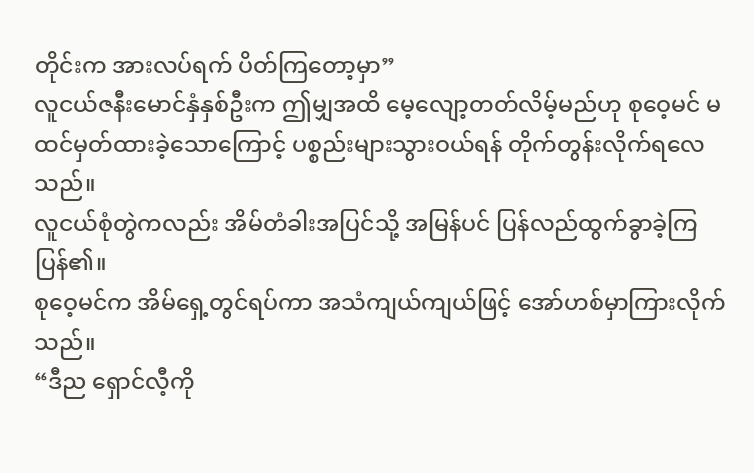တိုင်းက အားလပ်ရက် ပိတ်ကြတော့မှာ”
လူငယ်ဇနီးမောင်နှံနှစ်ဦးက ဤမျှအထိ မေ့လျော့တတ်လိမ့်မည်ဟု စုဝေ့မင် မထင်မှတ်ထားခဲ့သောကြောင့် ပစ္စည်းများသွားဝယ်ရန် တိုက်တွန်းလိုက်ရလေသည်။
လူငယ်စုံတွဲကလည်း အိမ်တံခါးအပြင်သို့ အမြန်ပင် ပြန်လည်ထွက်ခွာခဲ့ကြပြန်၏။
စုဝေ့မင်က အိမ်ရှေ့တွင်ရပ်ကာ အသံကျယ်ကျယ်ဖြင့် အော်ဟစ်မှာကြားလိုက်သည်။
“ဒီည ရှောင်လီ့ကို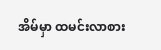အိမ်မှာ ထမင်းလာစား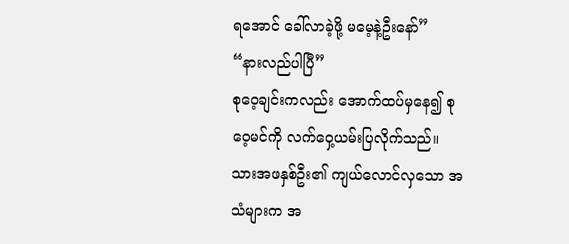ရအောင် ခေါ်လာခဲ့ဖို့ မမေ့နဲ့ဦးနော်”
“နားလည်ပါပြီ”
စုဝေ့ချင်းကလည်း အောက်ထပ်မှနေ၍ စုဝေ့မင်ကို လက်ဝှေ့ယမ်းပြလိုက်သည်။
သားအဖနှစ်ဦး၏ ကျယ်လောင်လှသော အသံများက အ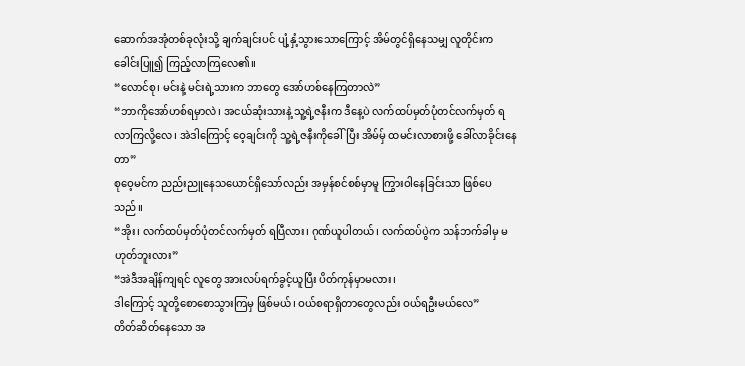ဆောက်အအုံတစ်ခုလုံးသို့ ချက်ချင်းပင် ပျံ့နှံ့သွားသောကြောင့် အိမ်တွင်ရှိနေသမျှ လူတိုင်းက ခေါင်းပြူ၍ ကြည့်လာကြလေ၏။
“လောင်စု၊ မင်းနဲ့ မင်းရဲ့သားက ဘာတွေ အော်ဟစ်နေကြတာလဲ”
“ဘာကိုအော်ဟစ်ရမှာလဲ၊ အငယ်ဆုံးသားနဲ့ သူ့ရဲ့ဇနီးက ဒီနေ့ပဲ လက်ထပ်မှတ်ပုံတင်လက်မှတ် ရလာကြလို့လေ၊ အဲဒါကြောင့် ဝေ့ချင်းကို သူ့ရဲ့ဇနီးကိုခေါ်ပြီး အိမ်မှ် ထမင်းလာစားဖို့ ခေါ်လာခိုင်းနေတာ”
စုဝေ့မင်က ညည်းညူနေသယောင်ရှိသော်လည်း အမှန်စင်စစ်မှာမူ ကြွားဝါနေခြင်းသာ ဖြစ်ပေသည်။
“အိုး၊ လက်ထပ်မှတ်ပုံတင်လက်မှတ် ရပြီလား၊ ဂုဏ်ယူပါတယ်၊ လက်ထပ်ပွဲက သန်ဘက်ခါမှ မဟုတ်ဘူးလား”
“အဲဒီအချိန်ကျရင် လူတွေ အားလပ်ရက်ခွင့်ယူပြီး ပိတ်ကုန်မှာမလား၊
ဒါကြောင့် သူတို့စောစောသွားကြမှ ဖြစ်မယ်၊ ဝယ်စရာရှိတာတွေလည်း ဝယ်ရဦးမယ်လေ”
တိတ်ဆိတ်နေသော အ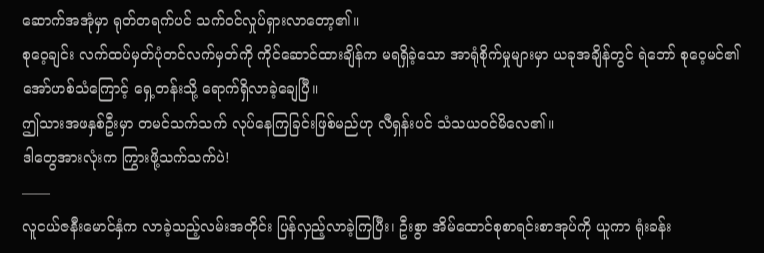ဆောက်အအုံမှာ ရုတ်တရက်ပင် သက်ဝင်လှုပ်ရှားလာတော့၏။
စုဝေ့ချင်း လက်ထပ်မှတ်ပုံတင်လက်မှတ်ကို ကိုင်ဆောင်ထားချိန်က မရရှိခဲ့သော အာရုံစိုက်မှုများမှာ ယခုအချိန်တွင် ရဲဘော် စုဝေ့မင်၏ အော်ဟစ်သံကြောင့် ရှေ့တန်းသို့ ရောက်ရှိလာခဲ့ချေပြီ။
ဤသားအဖနှစ်ဦးမှာ တမင်သက်သက် လုပ်နေကြခြင်းဖြစ်မည်ဟု လီရှန်းပင် သံသယဝင်မိလေ၏။
ဒါတွေအားလုံးက ကြွားဖို့သက်သက်ပဲ!
——
လူငယ်ဇနီးမောင်နှံက လာခဲ့သည့်လမ်းအတိုင်း ပြန်လှည့်လာခဲ့ကြပြီး၊ ဦးစွာ အိမ်ထောင်စုစာရင်းစာအုပ်ကို ယူကာ ရုံးခန်း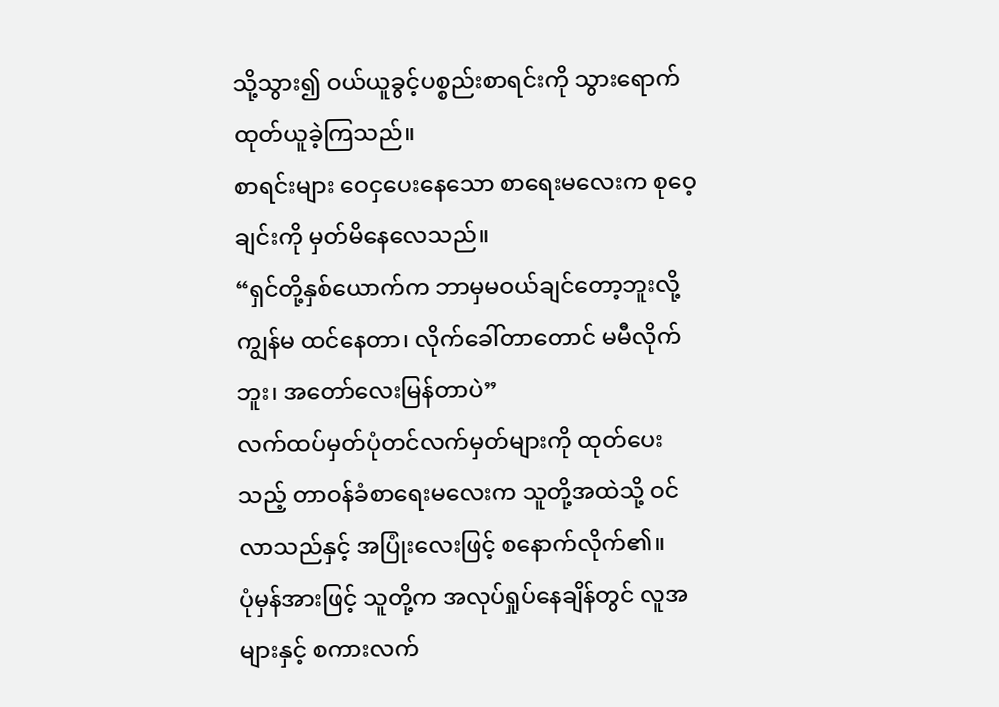သို့သွား၍ ဝယ်ယူခွင့်ပစ္စည်းစာရင်းကို သွားရောက်ထုတ်ယူခဲ့ကြသည်။
စာရင်းများ ဝေငှပေးနေသော စာရေးမလေးက စုဝေ့ချင်းကို မှတ်မိနေလေသည်။
“ရှင်တို့နှစ်ယောက်က ဘာမှမဝယ်ချင်တော့ဘူးလို့ ကျွန်မ ထင်နေတာ၊ လိုက်ခေါ်တာတောင် မမီလိုက်ဘူး၊ အတော်လေးမြန်တာပဲ”
လက်ထပ်မှတ်ပုံတင်လက်မှတ်များကို ထုတ်ပေးသည့် တာဝန်ခံစာရေးမလေးက သူတို့အထဲသို့ ဝင်လာသည်နှင့် အပြုံးလေးဖြင့် စနောက်လိုက်၏။
ပုံမှန်အားဖြင့် သူတို့က အလုပ်ရှုပ်နေချိန်တွင် လူအများနှင့် စကားလက်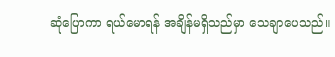ဆုံပြောကာ ရယ်မောရန် အချိန်မရှိသည်မှာ သေချာပေသည်။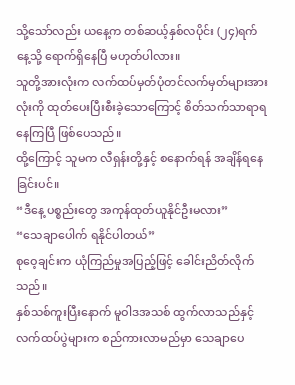သို့သော်လည်း ယနေ့က တစ်ဆယ့်နှစ်လပိုင်း (၂၄)ရက်နေ့သို့ ရောက်ရှိနေပြီ မဟုတ်ပါလား။
သူတို့အားလုံးက လက်ထပ်မှတ်ပုံတင်လက်မှတ်များအားလုံးကို ထုတ်ပေးပြီးစီးခဲ့သောကြောင့် စိတ်သက်သာရာရနေကြပြီ ဖြစ်ပေသည်။
ထို့ကြောင့် သူမက လီရှန်းတို့နှင့် စနောက်ရန် အချိန်ရနေခြင်းပင်။
“ဒီနေ့ ပစ္စည်းတွေ အကုန်ထုတ်ယူနိုင်ဦးမလား”
“သေချာပေါက် ရနိုင်ပါတယ်”
စုဝေ့ချင်းက ယုံကြည်မှုအပြည့်ဖြင့် ခေါင်းညိတ်လိုက်သည်။
နှစ်သစ်ကူးပြီးနောက် မူဝါဒအသစ် ထွက်လာသည်နှင့် လက်ထပ်ပွဲများက စည်ကားလာမည်မှာ သေချာပေ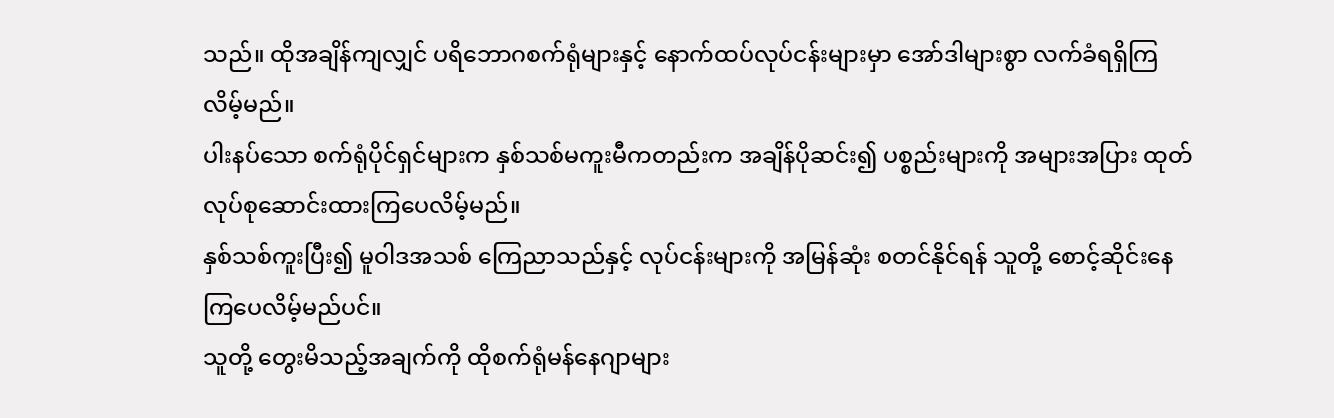သည်။ ထိုအချိန်ကျလျှင် ပရိဘောဂစက်ရုံများနှင့် နောက်ထပ်လုပ်ငန်းများမှာ အော်ဒါများစွာ လက်ခံရရှိကြလိမ့်မည်။
ပါးနပ်သော စက်ရုံပိုင်ရှင်များက နှစ်သစ်မကူးမီကတည်းက အချိန်ပိုဆင်း၍ ပစ္စည်းများကို အများအပြား ထုတ်လုပ်စုဆောင်းထားကြပေလိမ့်မည်။
နှစ်သစ်ကူးပြီး၍ မူဝါဒအသစ် ကြေညာသည်နှင့် လုပ်ငန်းများကို အမြန်ဆုံး စတင်နိုင်ရန် သူတို့ စောင့်ဆိုင်းနေကြပေလိမ့်မည်ပင်။
သူတို့ တွေးမိသည့်အချက်ကို ထိုစက်ရုံမန်နေဂျာများ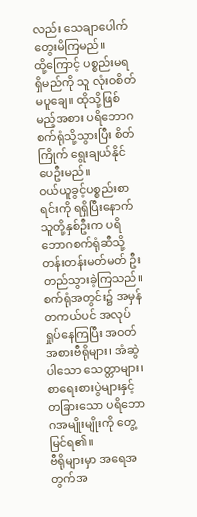လည်း သေချာပေါက် တွေးမိကြမည်။
ထို့ကြောင့် ပစ္စည်းမရရှိမည်ကို သူ လုံးဝစိတ်မပူချေ။ ထိုသို့ဖြစ်မည့်အစား ပရိဘောဂစက်ရုံသို့သွားပြီး စိတ်ကြိုက် ရွေးချယ်နိုင်ပေဦးမည်။
ဝယ်ယူခွင့်ပစ္စည်းစာရင်းကို ရရှိပြီးနောက် သူတို့နှစ်ဦးက ပရိဘောဂစက်ရုံဆီသို့ တန်းတန်းမတ်မတ် ဦးတည်သွားခဲ့ကြသည်။ စက်ရုံအတွင်း၌ အမှန်တကယ်ပင် အလုပ်ရှုပ်နေကြပြီး အဝတ်အစားဗီရိုများ၊ အံဆွဲပါသော သေတ္တာများ၊ စာရေးစားပွဲများနှင့် တခြားသော ပရိဘောဂအမျိုးမျိုးကို တွေ့မြင်ရ၏။
ဗီရိုများမှာ အရေအတွက်အ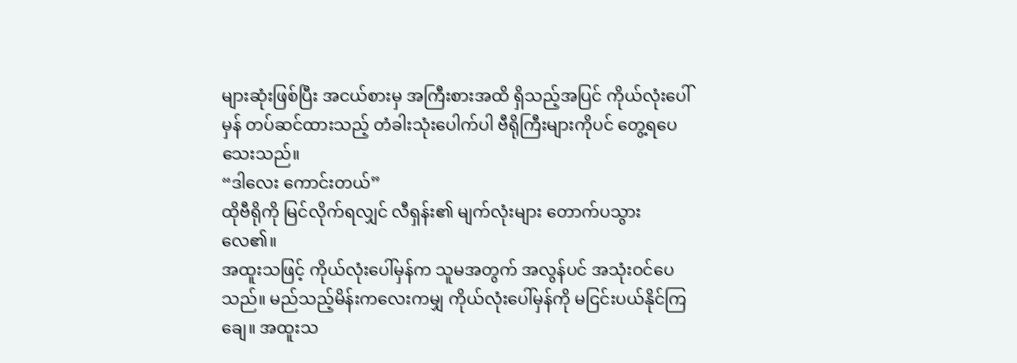များဆုံးဖြစ်ပြီး အငယ်စားမှ အကြီးစားအထိ ရှိသည့်အပြင် ကိုယ်လုံးပေါ်မှန် တပ်ဆင်ထားသည့် တံခါးသုံးပေါက်ပါ ဗီရိုကြီးများကိုပင် တွေ့ရပေသေးသည်။
“ဒါလေး ကောင်းတယ်”
ထိုဗီရိုကို မြင်လိုက်ရလျှင် လီရှန်း၏ မျက်လုံးများ တောက်ပသွားလေ၏။
အထူးသဖြင့် ကိုယ်လုံးပေါ်မှန်က သူမအတွက် အလွန်ပင် အသုံးဝင်ပေသည်။ မည်သည့်မိန်းကလေးကမျှ ကိုယ်လုံးပေါ်မှန်ကို မငြင်းပယ်နိုင်ကြချေ။ အထူးသ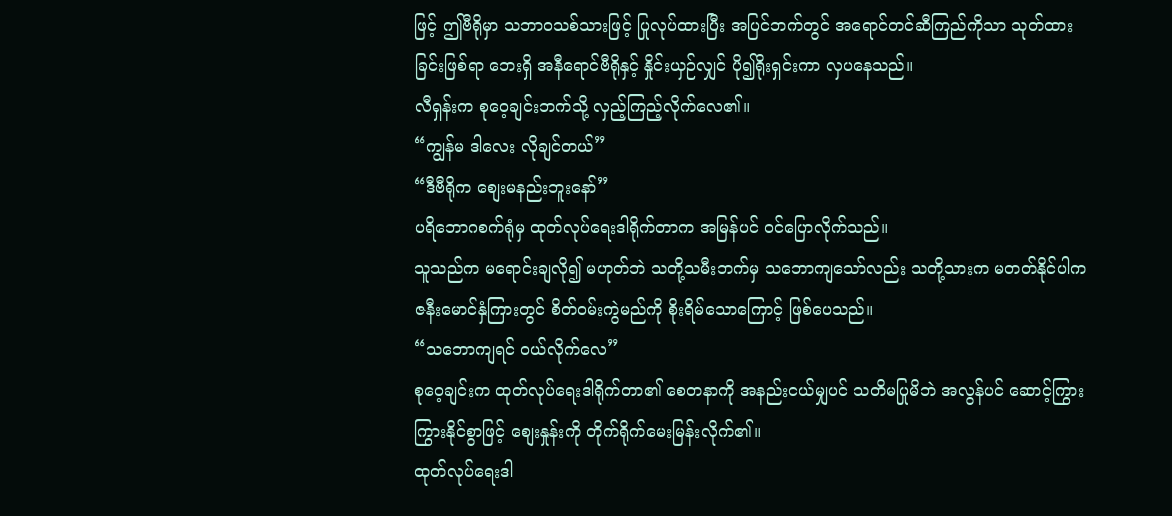ဖြင့် ဤဗီရိုမှာ သဘာဝသစ်သားဖြင့် ပြုလုပ်ထားပြီး အပြင်ဘက်တွင် အရောင်တင်ဆီကြည်ကိုသာ သုတ်ထားခြင်းဖြစ်ရာ ဘေးရှိ အနီရောင်ဗီရိုနှင့် နှိုင်းယှဉ်လျှင် ပို၍ရိုးရှင်းကာ လှပနေသည်။
လီရှန်းက စုဝေ့ချင်းဘက်သို့ လှည့်ကြည့်လိုက်လေ၏။
“ကျွန်မ ဒါလေး လိုချင်တယ်”
“ဒီဗီရိုက စျေးမနည်းဘူးနော်”
ပရိဘောဂစက်ရုံမှ ထုတ်လုပ်ရေးဒါရိုက်တာက အမြန်ပင် ဝင်ပြောလိုက်သည်။
သူသည်က မရောင်းချလို၍ မဟုတ်ဘဲ သတို့သမီးဘက်မှ သဘောကျသော်လည်း သတို့သားက မတတ်နိုင်ပါက ဇနီးမောင်နှံကြားတွင် စိတ်ဝမ်းကွဲမည်ကို စိုးရိမ်သောကြောင့် ဖြစ်ပေသည်။
“သဘောကျရင် ဝယ်လိုက်လေ”
စုဝေ့ချင်းက ထုတ်လုပ်ရေးဒါရိုက်တာ၏ စေတနာကို အနည်းငယ်မျှပင် သတိမပြုမိဘဲ အလွန်ပင် ဆောင့်ကြွားကြွားနိုင်စွာဖြင့် စျေးနှုန်းကို တိုက်ရိုက်မေးမြန်းလိုက်၏။
ထုတ်လုပ်ရေးဒါ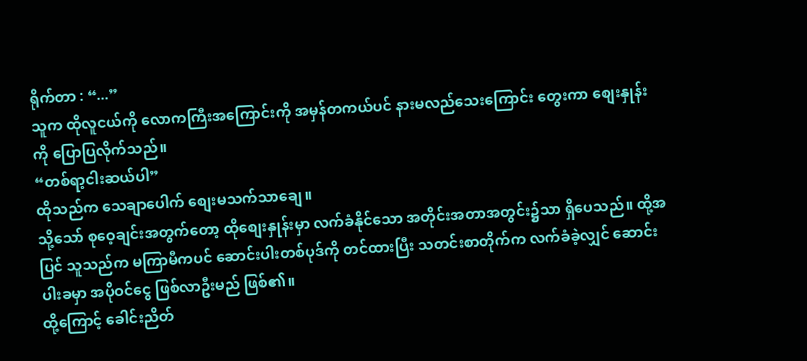ရိုက်တာ : “...”
သူက ထိုလူငယ်ကို လောကကြီးအကြောင်းကို အမှန်တကယ်ပင် နားမလည်သေးကြောင်း တွေးကာ စျေးနှုန်းကို ပြောပြလိုက်သည်။
“တစ်ရာ့ငါးဆယ်ပါ”
ထိုသည်က သေချာပေါက် စျေးမသက်သာချေ။
သို့သော် စုဝေ့ချင်းအတွက်တော့ ထိုစျေးနှုန်းမှာ လက်ခံနိုင်သော အတိုင်းအတာအတွင်း၌သာ ရှိပေသည်။ ထို့အပြင် သူသည်က မကြာမီကပင် ဆောင်းပါးတစ်ပုဒ်ကို တင်ထားပြီး သတင်းစာတိုက်က လက်ခံခဲ့လျှင် ဆောင်းပါးခမှာ အပိုဝင်ငွေ ဖြစ်လာဦးမည် ဖြစ်၏။
ထို့ကြောင့် ခေါင်းညိတ်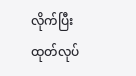လိုက်ပြီး ထုတ်လုပ်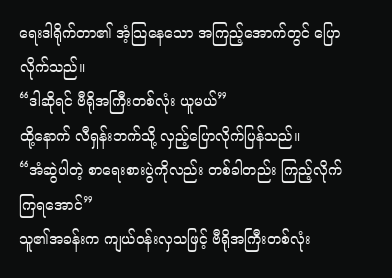ရေးဒါရိုက်တာ၏ အံ့သြနေသော အကြည့်အောက်တွင် ပြောလိုက်သည်။
“ဒါဆိုရင် ဗီရိုအကြီးတစ်လုံး ယူမယ်”
ထို့နောက် လီရှန်းဘက်သို့ လှည့်ပြောလိုက်ပြန်သည်။
“အံဆွဲပါတဲ့ စာရေးစားပွဲကိုလည်း တစ်ခါတည်း ကြည့်လိုက်ကြရအောင်”
သူ၏အခန်းက ကျယ်ဝန်းလှသဖြင့် ဗီရိုအကြီးတစ်လုံး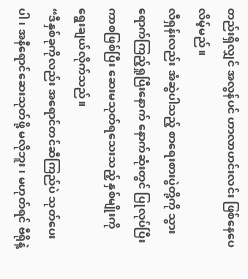တည်းရှိလျှင် အလွန်ပင် ဟာလာဟင်းလင်း ဖြစ်နေပေလိမ့်မည်။
လီရှန်းလည်း အံဆွဲပါသည့် စာရေးစားပွဲတို့ကို သွားရောက်ကြည့်ရှုပြီးနောက် နောက်ဆုံးတွင် ပြုလုပ်ပြီးကာစဖြစ်ပြီး ဆေးမသုတ်ရသေးသည့် နှစ်မျိုးကို ရွေးချယ်လိုက်သည်။
“ဒီနှစ်ခုကိုလည်း အရောင်တင်ဆီကြည်ပဲ သုတ်ပေးပါ၊ အနီရောင်ဆေးသုတ်ဖို့ မလိုဘူး၊ မဟုတ်ရင် ဗီရိုနဲ့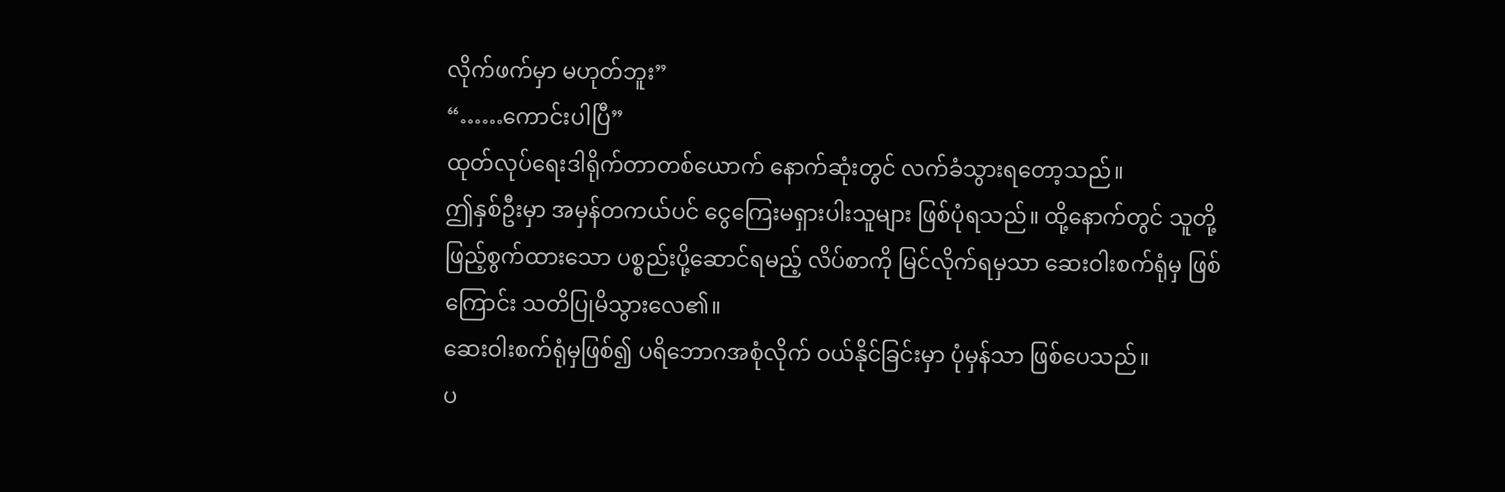လိုက်ဖက်မှာ မဟုတ်ဘူး”
“……ကောင်းပါပြီ”
ထုတ်လုပ်ရေးဒါရိုက်တာတစ်ယောက် နောက်ဆုံးတွင် လက်ခံသွားရတော့သည်။
ဤနှစ်ဦးမှာ အမှန်တကယ်ပင် ငွေကြေးမရှားပါးသူများ ဖြစ်ပုံရသည်။ ထို့နောက်တွင် သူတို့ ဖြည့်စွက်ထားသော ပစ္စည်းပို့ဆောင်ရမည့် လိပ်စာကို မြင်လိုက်ရမှသာ ဆေးဝါးစက်ရုံမှ ဖြစ်ကြောင်း သတိပြုမိသွားလေ၏။
ဆေးဝါးစက်ရုံမှဖြစ်၍ ပရိဘောဂအစုံလိုက် ဝယ်နိုင်ခြင်းမှာ ပုံမှန်သာ ဖြစ်ပေသည်။
ပ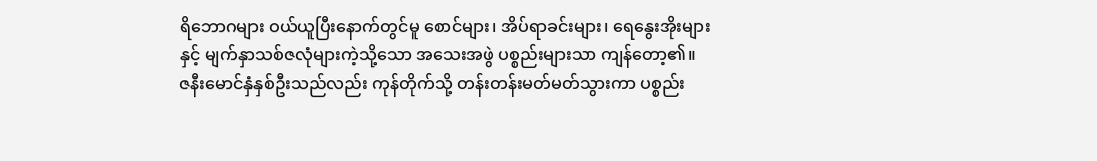ရိဘောဂများ ဝယ်ယူပြီးနောက်တွင်မူ စောင်များ၊ အိပ်ရာခင်းများ၊ ရေနွေးအိုးများနှင့် မျက်နှာသစ်ဇလုံများကဲ့သို့သော အသေးအဖွဲ ပစ္စည်းများသာ ကျန်တော့၏။
ဇနီးမောင်နှံနှစ်ဦးသည်လည်း ကုန်တိုက်သို့ တန်းတန်းမတ်မတ်သွားကာ ပစ္စည်း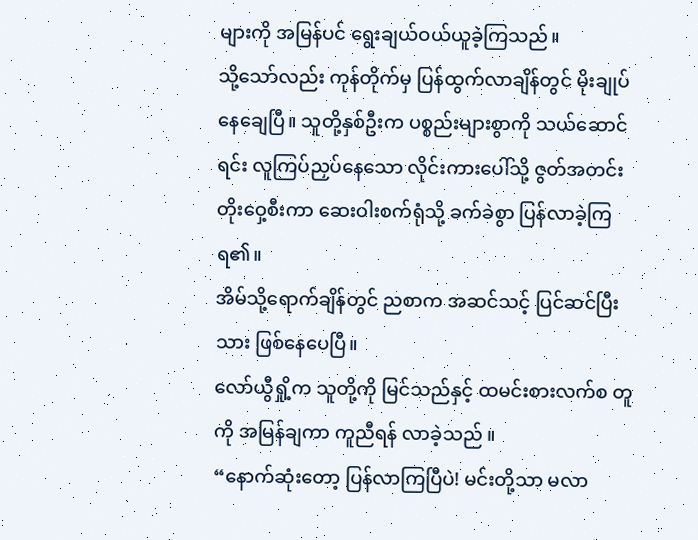များကို အမြန်ပင် ရွေးချယ်ဝယ်ယူခဲ့ကြသည်။
သို့သော်လည်း ကုန်တိုက်မှ ပြန်ထွက်လာချိန်တွင် မိုးချုပ်နေချေပြီ။ သူတို့နှစ်ဦးက ပစ္စည်းများစွာကို သယ်ဆောင်ရင်း လူကြပ်ညှပ်နေသော လိုင်းကားပေါ်သို့ ဇွတ်အတင်းတိုးဝှေ့စီးကာ ဆေးဝါးစက်ရုံသို့ ခက်ခဲစွာ ပြန်လာခဲ့ကြရ၏။
အိမ်သို့ရောက်ချိန်တွင် ညစာက အဆင်သင့် ပြင်ဆင်ပြီးသား ဖြစ်နေပေပြီ။
လော်ယွီရှို့က သူတို့ကို မြင်သည်နှင့် ထမင်းစားလက်စ တူကို အမြန်ချကာ ကူညီရန် လာခဲ့သည် ။
“နောက်ဆုံးတော့ ပြန်လာကြပြီပဲ! မင်းတို့သာ မလာ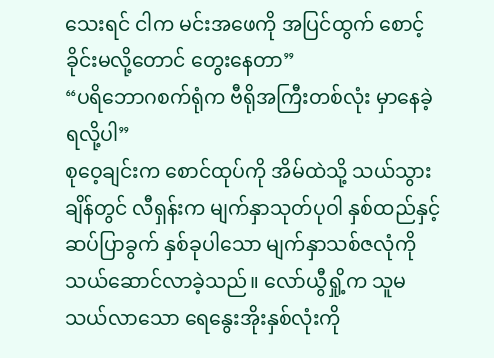သေးရင် ငါက မင်းအဖေကို အပြင်ထွက် စောင့်ခိုင်းမလို့တောင် တွေးနေတာ”
“ပရိဘောဂစက်ရုံက ဗီရိုအကြီးတစ်လုံး မှာနေခဲ့ရလို့ပါ”
စုဝေ့ချင်းက စောင်ထုပ်ကို အိမ်ထဲသို့ သယ်သွားချိန်တွင် လီရှန်းက မျက်နှာသုတ်ပုဝါ နှစ်ထည်နှင့် ဆပ်ပြာခွက် နှစ်ခုပါသော မျက်နှာသစ်ဇလုံကို သယ်ဆောင်လာခဲ့သည်။ လော်ယွီရှို့က သူမသယ်လာသော ရေနွေးအိုးနှစ်လုံးကို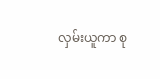လှမ်းယူကာ စု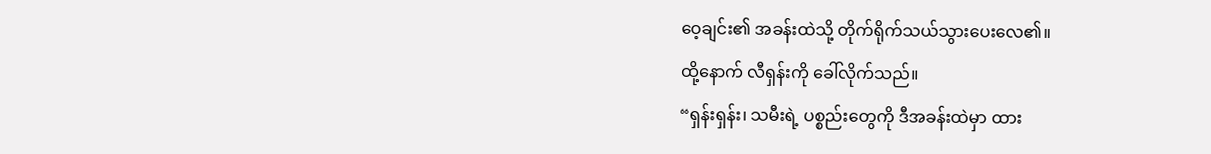ဝေ့ချင်း၏ အခန်းထဲသို့ တိုက်ရိုက်သယ်သွားပေးလေ၏။
ထို့နောက် လီရှန်းကို ခေါ်လိုက်သည်။
“ရှန်းရှန်း၊ သမီးရဲ့ ပစ္စည်းတွေကို ဒီအခန်းထဲမှာ ထား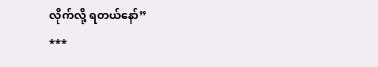လိုက်လို့ ရတယ်နော်”
***